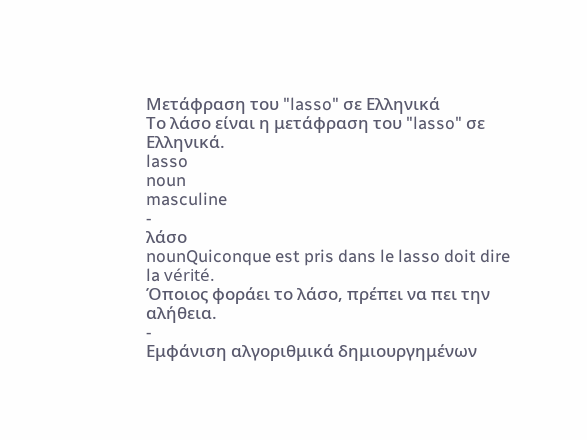Μετάφραση του "lasso" σε Ελληνικά
Το λάσο είναι η μετάφραση του "lasso" σε Ελληνικά.
lasso
noun
masculine
-
λάσο
nounQuiconque est pris dans le lasso doit dire la vérité.
Όποιος φοράει το λάσο, πρέπει να πει την αλήθεια.
-
Εμφάνιση αλγοριθμικά δημιουργημένων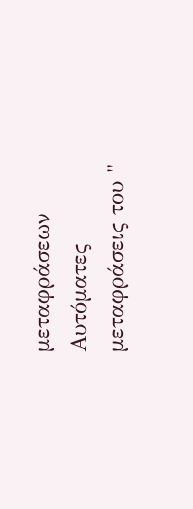μεταφράσεων
Αυτόματες μεταφράσεις του "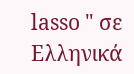lasso " σε Ελληνικά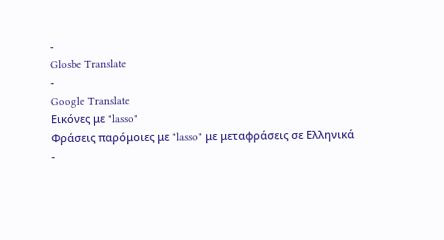-
Glosbe Translate
-
Google Translate
Εικόνες με "lasso"
Φράσεις παρόμοιες με "lasso" με μεταφράσεις σε Ελληνικά
-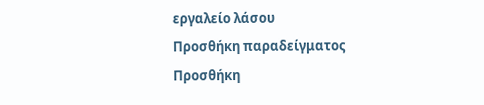εργαλείο λάσου
Προσθήκη παραδείγματος
Προσθήκη